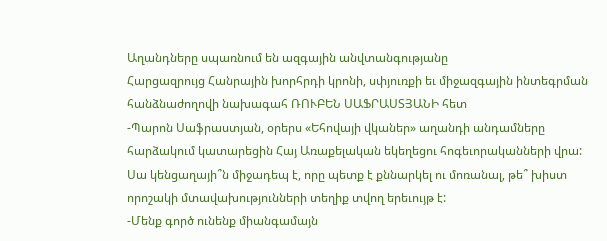Աղանդները սպառնում են ազգային անվտանգությանը
Հարցազրույց Հանրային խորհրդի կրոնի, սփյուռքի եւ միջազգային ինտեգրման հանձնաժողովի նախագահ ՌՈՒԲԵՆ ՍԱՖՐԱՍՏՅԱՆԻ հետ
-Պարոն Սաֆրաստյան, օրերս «Եհովայի վկաներ» աղանդի անդամները հարձակում կատարեցին Հայ Առաքելական եկեղեցու հոգեւորականների վրա: Սա կենցաղայի՞ն միջադեպ է, որը պետք է քննարկել ու մոռանալ, թե՞ խիստ որոշակի մտավախությունների տեղիք տվող երեւույթ է:
-Մենք գործ ունենք միանգամայն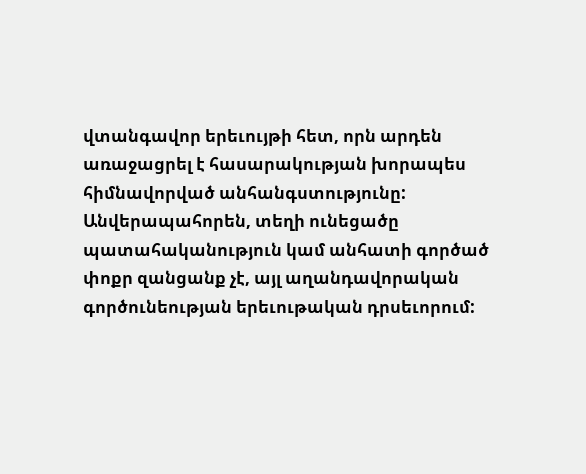վտանգավոր երեւույթի հետ, որն արդեն առաջացրել է հասարակության խորապես հիմնավորված անհանգստությունը: Անվերապահորեն, տեղի ունեցածը պատահականություն կամ անհատի գործած փոքր զանցանք չէ, այլ աղանդավորական գործունեության երեւութական դրսեւորում: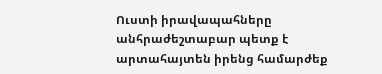Ուստի իրավապահները անհրաժեշտաբար պետք է արտահայտեն իրենց համարժեք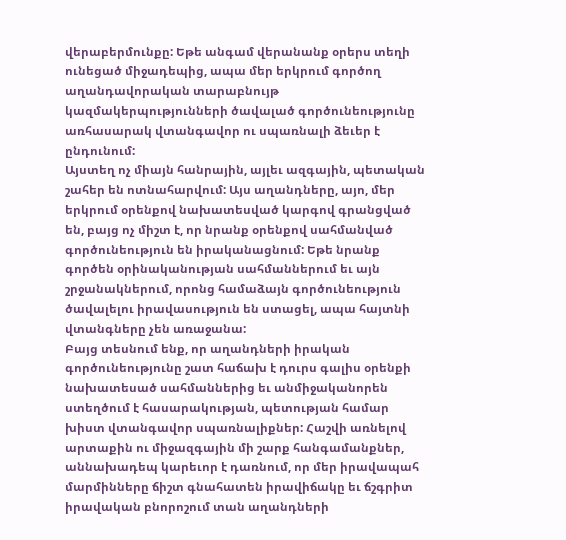վերաբերմունքը: Եթե անգամ վերանանք օրերս տեղի ունեցած միջադեպից, ապա մեր երկրում գործող աղանդավորական տարաբնույթ կազմակերպությունների ծավալած գործունեությունը առհասարակ վտանգավոր ու սպառնալի ձեւեր է ընդունում:
Այստեղ ոչ միայն հանրային, այլեւ ազգային, պետական շահեր են ոտնահարվում: Այս աղանդները, այո, մեր երկրում օրենքով նախատեսված կարգով գրանցված են, բայց ոչ միշտ է, որ նրանք օրենքով սահմանված գործունեություն են իրականացնում: Եթե նրանք գործեն օրինականության սահմաններում եւ այն շրջանակներում, որոնց համաձայն գործունեություն ծավալելու իրավասություն են ստացել, ապա հայտնի վտանգները չեն առաջանա:
Բայց տեսնում ենք, որ աղանդների իրական գործունեությունը շատ հաճախ է դուրս գալիս օրենքի նախատեսած սահմաններից եւ անմիջականորեն ստեղծում է հասարակության, պետության համար խիստ վտանգավոր սպառնալիքներ: Հաշվի առնելով արտաքին ու միջազգային մի շարք հանգամանքներ, աննախադեպ կարեւոր է դառնում, որ մեր իրավապահ մարմինները ճիշտ գնահատեն իրավիճակը եւ ճշգրիտ իրավական բնորոշում տան աղանդների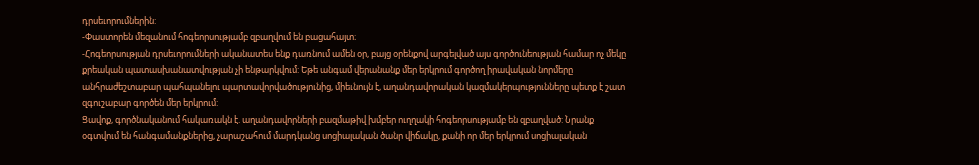դրսեւորումներին:
-Փաստորեն մեզանում հոգեորսությամբ զբաղվում են բացահայտ։
-Հոգեորսության դրսեւորումների ականատես ենք դառնում ամեն օր, բայց օրենքով արգելված այս գործունեության համար ոչ մեկը քրեական պատասխանատվության չի ենթարկվում: Եթե անգամ վերանանք մեր երկրում գործող իրավական նորմերը անհրաժեշտաբար պահպանելու պարտավորվածությունից, միեւնույն է, աղանդավորական կազմակերպությունները պետք է շատ զգուշաբար գործեն մեր երկրում:
Ցավոք, գործնականում հակառակն է. աղանդավորների բազմաթիվ խմբեր ուղղակի հոգեորսությամբ են զբաղված: Նրանք օգտվում են հանգամանքներից, չարաշահում մարդկանց սոցիալական ծանր վիճակը, քանի որ մեր երկրում սոցիալական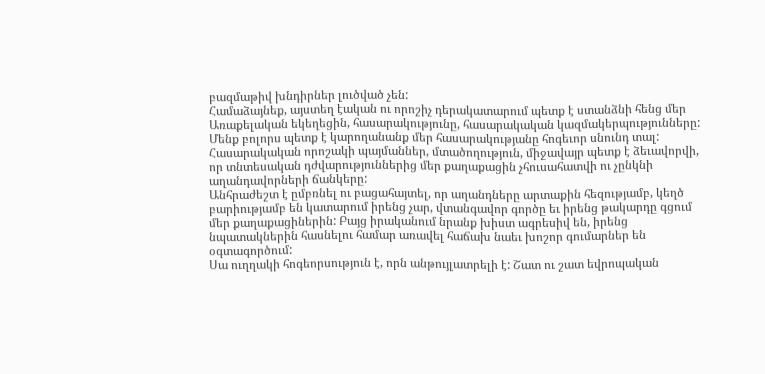բազմաթիվ խնդիրներ լուծված չեն:
Համաձայնեք, այստեղ էական ու որոշիչ դերակատարում պետք է ստանձնի հենց մեր Առաքելական եկեղեցին, հասարակությունը, հասարակական կազմակերպությունները: Մենք բոլորս պետք է կարողանանք մեր հասարակությանը հոգեւոր սնունդ տալ: Հասարակական որոշակի պայմաններ, մտածողություն, միջավայր պետք է ձեւավորվի, որ տնտեսական դժվարություններից մեր քաղաքացին չհուսահատվի ու չընկնի աղանդավորների ճանկերը:
Անհրաժեշտ է ըմբռնել ու բացահայտել, որ աղանդները արտաքին հեզությամբ, կեղծ բարիությամբ են կատարում իրենց չար, վտանգավոր գործը եւ իրենց թակարդը գցում մեր քաղաքացիներին: Բայց իրականում նրանք խիստ ագրեսիվ են, իրենց նպատակներին հասնելու համար առավել հաճախ նաեւ խոշոր գումարներ են օգտագործում:
Սա ուղղակի հոգեորսություն է, որն անթույլատրելի է: Շատ ու շատ եվրոպական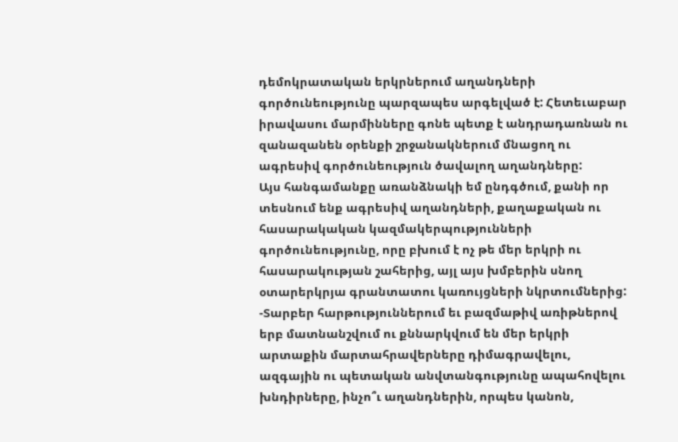դեմոկրատական երկրներում աղանդների գործունեությունը պարզապես արգելված է: Հետեւաբար իրավասու մարմինները գոնե պետք է անդրադառնան ու զանազանեն օրենքի շրջանակներում մնացող ու ագրեսիվ գործունեություն ծավալող աղանդները:
Այս հանգամանքը առանձնակի եմ ընդգծում, քանի որ տեսնում ենք ագրեսիվ աղանդների, քաղաքական ու հասարակական կազմակերպությունների գործունեությունը, որը բխում է ոչ թե մեր երկրի ու հասարակության շահերից, այլ այս խմբերին սնող օտարերկրյա գրանտատու կառույցների նկրտումներից:
-Տարբեր հարթություններում եւ բազմաթիվ առիթներով երբ մատնանշվում ու քննարկվում են մեր երկրի արտաքին մարտահրավերները դիմագրավելու, ազգային ու պետական անվտանգությունը ապահովելու խնդիրները, ինչո՞ւ աղանդներին, որպես կանոն,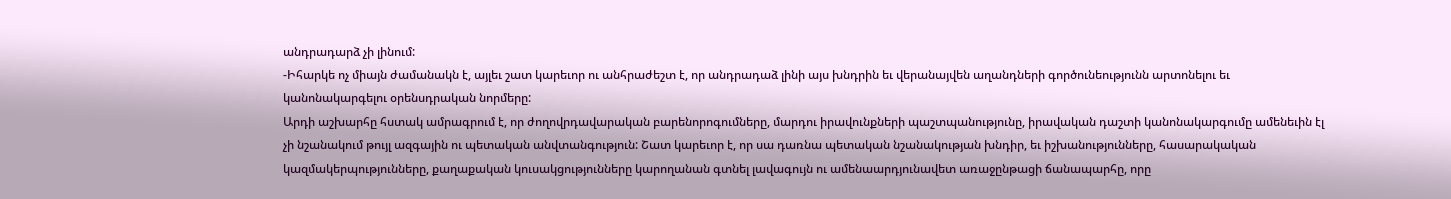անդրադարձ չի լինում:
-Իհարկե ոչ միայն ժամանակն է, այլեւ շատ կարեւոր ու անհրաժեշտ է, որ անդրադաձ լինի այս խնդրին եւ վերանայվեն աղանդների գործունեությունն արտոնելու եւ կանոնակարգելու օրենսդրական նորմերը:
Արդի աշխարհը հստակ ամրագրում է, որ ժողովրդավարական բարենորոգումները, մարդու իրավունքների պաշտպանությունը, իրավական դաշտի կանոնակարգումը ամենեւին էլ չի նշանակում թույլ ազգային ու պետական անվտանգություն: Շատ կարեւոր է, որ սա դառնա պետական նշանակության խնդիր, եւ իշխանությունները, հասարակական կազմակերպությունները, քաղաքական կուսակցությունները կարողանան գտնել լավագույն ու ամենաարդյունավետ առաջընթացի ճանապարհը, որը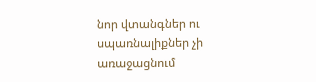նոր վտանգներ ու սպառնալիքներ չի առաջացնում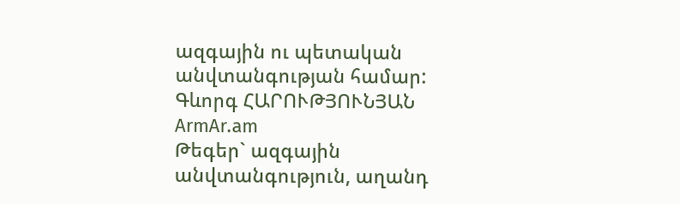ազգային ու պետական անվտանգության համար:
Գևորգ ՀԱՐՈՒԹՅՈՒՆՅԱՆ
ArmAr.am
Թեգեր` ազգային անվտանգություն, աղանդ